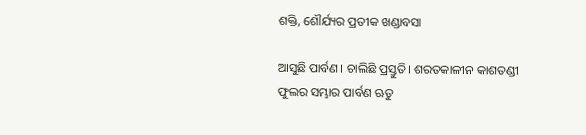ଶକ୍ତି, ଶୌର୍ଯ୍ୟର ପ୍ରତୀକ ଖଣ୍ଡାବସା

ଆସୁଛି ପାର୍ବଣ। ଚାଲିଛି ପ୍ରସ୍ତୁତି। ଶରତକାଳୀନ କାଶତଣ୍ଡୀ ଫୁଲର ସମ୍ଭାର ପାର୍ବଣ ଋତୁ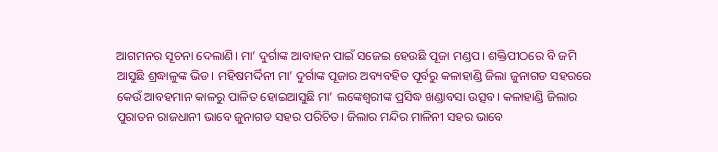ଆଗମନର ସୂଚନା ଦେଲାଣି। ମା’ ଦୁର୍ଗାଙ୍କ ଆବାହନ ପାଇଁ ସଜେଇ ହେଉଛି ପୂଜା ମଣ୍ଡପ। ଶକ୍ତିପୀଠରେ ବି ଜମି ଆସୁଛି ଶ୍ରଦ୍ଧାଳୁଙ୍କ ଭିଡ। ମହିଷମର୍ଦ୍ଦିନୀ ମା’ ଦୁର୍ଗାଙ୍କ ପୂଜାର ଅବ୍ୟବହିତ ପୂର୍ବରୁ କଳାହାଣ୍ଡି ଜିଲା ଜୁନାଗଡ ସହରରେ କେଉଁ ଆବହମାନ କାଳରୁ ପାଳିତ ହୋଇଆସୁଛି ମା’ ଲଙ୍କେଶ୍ୱରୀଙ୍କ ପ୍ରସିଦ୍ଧ ଖଣ୍ଡାବସା ଉତ୍ସବ। କଳାହାଣ୍ଡି ଜିଲାର ପୁରାତନ ରାଜଧାନୀ ଭାବେ ଜୁନାଗଡ ସହର ପରିଚିତ। ଜିଲାର ମନ୍ଦିର ମାଳିନୀ ସହର ଭାବେ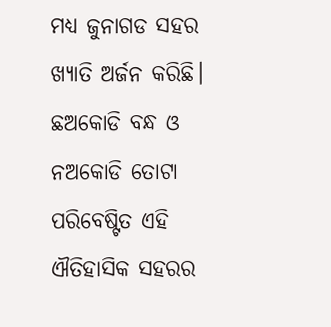ମଧ୍ୟ ଜୁନାଗଡ ସହର ଖ୍ୟାତି ଅର୍ଜନ କରିଛି। ଛଅକୋଡି ବନ୍ଧ ଓ ନଅକୋଡି ତୋଟା ପରିବେଷ୍ଟିତ ଏହି ଐତିହାସିକ ସହରର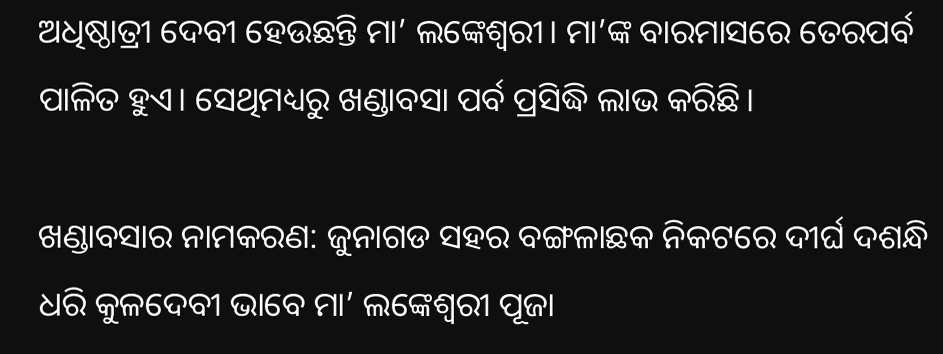ଅଧିଷ୍ଠାତ୍ରୀ ଦେବୀ ହେଉଛନ୍ତି ମା’ ଲଙ୍କେଶ୍ୱରୀ। ମା’ଙ୍କ ବାରମାସରେ ତେରପର୍ବ ପାଳିତ ହୁଏ। ସେଥିମଧ୍ୟରୁ ଖଣ୍ଡାବସା ପର୍ବ ପ୍ରସିଦ୍ଧି ଲାଭ କରିଛି।

ଖଣ୍ଡାବସାର ନାମକରଣ: ଜୁନାଗଡ ସହର ବଙ୍ଗଳାଛକ ନିକଟରେ ଦୀର୍ଘ ଦଶନ୍ଧି ଧରି କୁଳଦେବୀ ଭାବେ ମା’ ଲଙ୍କେଶ୍ୱରୀ ପୂଜା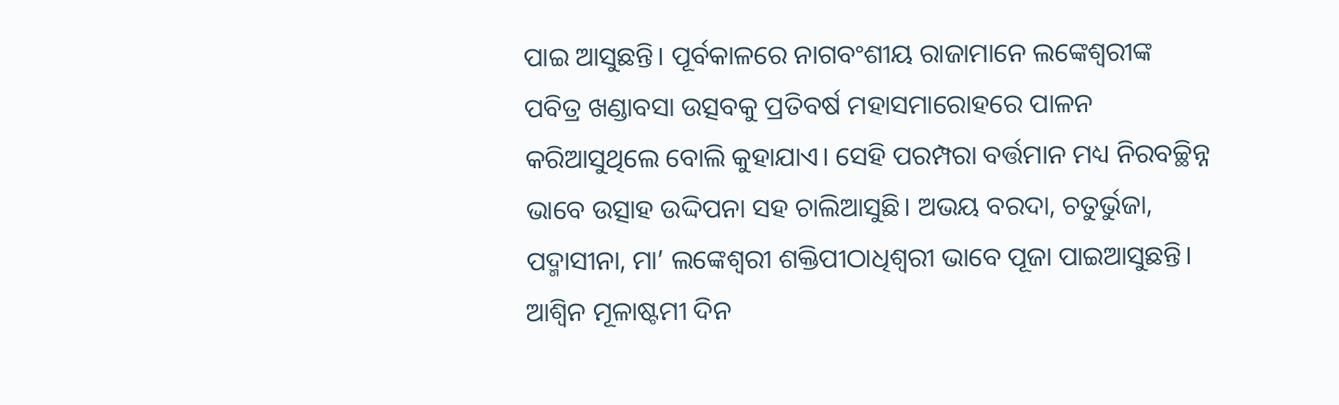ପାଇ ଆସୁଛନ୍ତି। ପୂର୍ବକାଳରେ ନାଗବଂଶୀୟ ରାଜାମାନେ ଲଙ୍କେଶ୍ୱରୀଙ୍କ ପବିତ୍ର ଖଣ୍ଡାବସା ଉତ୍ସବକୁ ପ୍ରତିବର୍ଷ ମହାସମାରୋହରେ ପାଳନ କରିଆସୁଥିଲେ ବୋଲି କୁହାଯାଏ। ସେହି ପରମ୍ପରା ବର୍ତ୍ତମାନ ମଧ୍ୟ ନିରବଚ୍ଛିନ୍ନ ଭାବେ ଉତ୍ସାହ ଉଦ୍ଦିପନା ସହ ଚାଲିଆସୁଛି। ଅଭୟ ବରଦା, ଚତୁର୍ଭୁଜା, ପଦ୍ମାସୀନା, ମା’ ଲଙ୍କେଶ୍ୱରୀ ଶକ୍ତିପୀଠାଧିଶ୍ୱରୀ ଭାବେ ପୂଜା ପାଇଆସୁଛନ୍ତି। ଆଶ୍ୱିନ ମୂଳାଷ୍ଟମୀ ଦିନ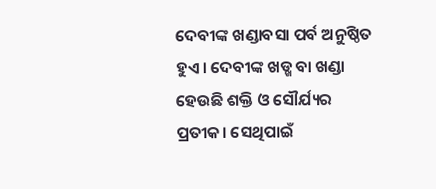ଦେବୀଙ୍କ ଖଣ୍ଡାବସା ପର୍ବ ଅନୁଷ୍ଠିତ ହୁଏ। ଦେବୀଙ୍କ ଖଡ୍ଖ ବା ଖଣ୍ଡା ହେଉଛି ଶକ୍ତି ଓ ସୌର୍ଯ୍ୟର ପ୍ରତୀକ। ସେଥିପାଇଁ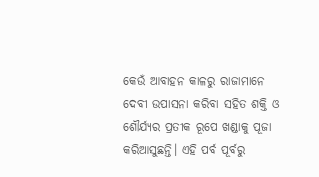କେଉଁ ଆବାହନ କାଳରୁ ରାଜାମାନେ ଦେବୀ ଉପାସନା କରିବା ସହିତ ଶକ୍ତି ଓ ଶୌର୍ଯ୍ୟର ପ୍ରତୀକ ରୂପେ ଖଣ୍ଡାକୁ ପୂଜା କରିଆସୁଛନ୍ତି। ଏହି ପର୍ବ ପୂର୍ବରୁ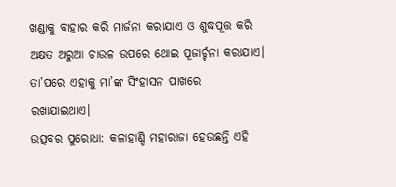ଖଣ୍ଡାକୁ ବାହାର କରି ମାର୍ଜନା କରାଯାଏ ଓ ଶୁଦ୍ଧପୂତ୍ତ କରି ଅକ୍ଷତ ଅରୁଆ ଚାଉଳ ଉପରେ ଥୋଇ ପୂଜାର୍ଚ୍ଚନା କରାଯାଏ। ତା’ପରେ ଏହାକୁ ମା’ଙ୍କ ସିଂହାସନ ପାଖରେ ରଖାଯାଇଥାଏ।
ଉତ୍ସବର ପୁରୋଧା: କଳାହାଣ୍ଡି ମହାରାଜା ହେଉଛନ୍ତି ଏହି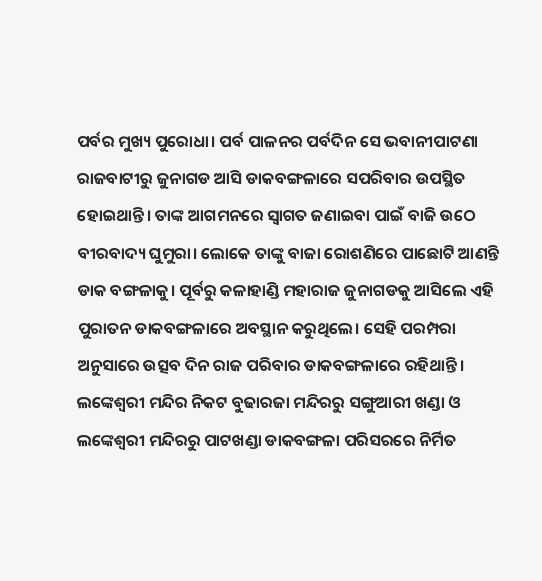ପର୍ବର ମୁଖ୍ୟ ପୁରୋଧା। ପର୍ବ ପାଳନର ପର୍ବଦିନ ସେ ଭବାନୀପାଟଣା ରାଜବାଟୀରୁ ଜୁନାଗଡ ଆସି ଡାକବଙ୍ଗଳାରେ ସପରିବାର ଉପସ୍ଥିତ ହୋଇଥାନ୍ତି। ତାଙ୍କ ଆଗମନରେ ସ୍ବାଗତ ଜଣାଇବା ପାଇଁ ବାଜି ଉଠେ ବୀରବାଦ୍ୟ ଘୁମୁରା। ଲୋକେ ତାଙ୍କୁ ବାଜା ରୋଶଣିରେ ପାଛୋଟି ଆଣନ୍ତି ଡାକ ବଙ୍ଗଳାକୁ। ପୂର୍ବରୁ କଳାହାଣ୍ଡି ମହାରାଜ ଜୁନାଗଡକୁ ଆସିଲେ ଏହି ପୁରାତନ ଡାକବଙ୍ଗଳାରେ ଅବସ୍ଥାନ କରୁଥିଲେ। ସେହି ପରମ୍ପରା ଅନୁସାରେ ଉତ୍ସବ ଦିନ ରାଜ ପରିବାର ଡାକବଙ୍ଗଳାରେ ରହିଥାନ୍ତି। ଲଙ୍କେଶ୍ୱରୀ ମନ୍ଦିର ନିକଟ ବୁଢାରଜା ମନ୍ଦିରରୁ ସଙ୍ଗୁଆରୀ ଖଣ୍ଡା ଓ ଲଙ୍କେଶ୍ୱରୀ ମନ୍ଦିରରୁ ପାଟଖଣ୍ଡା ଡାକବଙ୍ଗଳା ପରିସରରେ ନିର୍ମିତ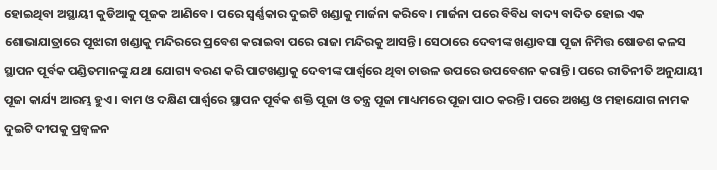ହୋଇଥିବା ଅସ୍ଥାୟୀ କୁଡିଆକୁ ପୂଜକ ଆଣିବେ। ପରେ ସ୍ବର୍ଣ୍ଣକାର ଦୁଇଟି ଖଣ୍ଡାକୁ ମାର୍ଜନା କରିବେ। ମାର୍ଜନା ପରେ ବିବିଧ ବାଦ୍ୟ ବାଦିତ ହୋଇ ଏକ ଶୋଭାଯାତ୍ରାରେ ପୂଝାରୀ ଖଣ୍ଡାକୁ ମନ୍ଦିରରେ ପ୍ରବେଶ କରାଇବା ପରେ ରାଜା ମନ୍ଦିରକୁ ଆସନ୍ତି। ସେଠାରେ ଦେବୀଙ୍କ ଖଣ୍ଡାବସା ପୂଜା ନିମିତ୍ତ ଷୋଡଶ କଳସ ସ୍ଥାପନ ପୂର୍ବକ ପଣ୍ଡିତମାନଙ୍କୁ ଯଥା ଯୋଗ୍ୟ ବରଣ କରି ପାଟଖଣ୍ଡାକୁ ଦେବୀଙ୍କ ପାର୍ଶ୍ୱରେ ଥିବା ଚାଉଳ ଉପରେ ଉପବେଶନ କରାନ୍ତି। ପରେ ରୀତିନୀତି ଅନୁଯାୟୀ ପୂଜା କାର୍ଯ୍ୟ ଆରମ୍ଭ ହୁଏ। ବାମ ଓ ଦକ୍ଷିଣ ପାର୍ଶ୍ୱରେ ସ୍ଥାପନ ପୂର୍ବକ ଶକ୍ତି ପୂଜା ଓ ତନ୍ତ୍ର ପୂଜା ମାଧ୍ୟମରେ ପୂଜା ପାଠ କରନ୍ତି। ପରେ ଅଖଣ୍ଡ ଓ ମହାଯୋଗ ନାମକ ଦୁଇଟି ଦୀପକୁ ପ୍ରଜ୍ୱଳନ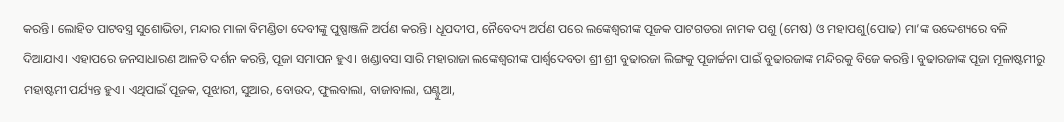କରନ୍ତି। ଲୋହିତ ପାଟବସ୍ତ୍ର ସୁଶୋଭିତା, ମନ୍ଦାର ମାଳା ବିମଣ୍ଡିତା ଦେବୀଙ୍କୁ ପୁଷ୍ପାଞ୍ଜଳି ଅର୍ପଣ କରନ୍ତି। ଧୂପଦୀପ, ନୈବେଦ୍ୟ ଅର୍ପଣ ପରେ ଲଙ୍କେଶ୍ୱରୀଙ୍କ ପୂଜକ ପାଟଗଡରା ନାମକ ପଶୁ (ମେଷ) ଓ ମହାପଶୁ(ପୋଢ) ମା’ଙ୍କ ଉଦ୍ଦେଶ୍ୟରେ ବଳି ଦିଆଯାଏ। ଏହାପରେ ଜନସାଧାରଣ ଆଳତି ଦର୍ଶନ କରନ୍ତି, ପୂଜା ସମାପନ ହୁଏ। ଖଣ୍ଡାବସା ସାରି ମହାରାଜା ଲଙ୍କେଶ୍ୱରୀଙ୍କ ପାର୍ଶ୍ୱଦେବତା ଶ୍ରୀ ଶ୍ରୀ ବୁଢାରଜା ଲିଙ୍ଗକୁ ପୂଜାର୍ଚ୍ଚନା ପାଇଁ ବୁଢାରଜାଙ୍କ ମନ୍ଦିରକୁ ବିଜେ କରନ୍ତି। ବୁଢାରଜାଙ୍କ ପୂଜା ମୂଳାଷ୍ଟମୀରୁ ମହାଷ୍ଟମୀ ପର୍ଯ୍ୟନ୍ତ ହୁଏ। ଏଥିପାଇଁ ପୂଜକ, ପୂଝାରୀ, ସୁଆର, ବୋଉଦ, ଫୁଲବାଲା, ବାଜାବାଲା, ଘଣ୍ଟୁଆ,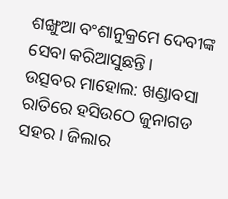ଶଙ୍ଖୁଆ ବଂଶାନୁକ୍ରମେ ଦେବୀଙ୍କ ସେବା କରିଆସୁଛନ୍ତି।
ଉତ୍ସବର ମାହୋଲ: ଖଣ୍ଡାବସା ରାତିରେ ହସିଉଠେ ଜୁନାଗଡ ସହର। ଜିଲାର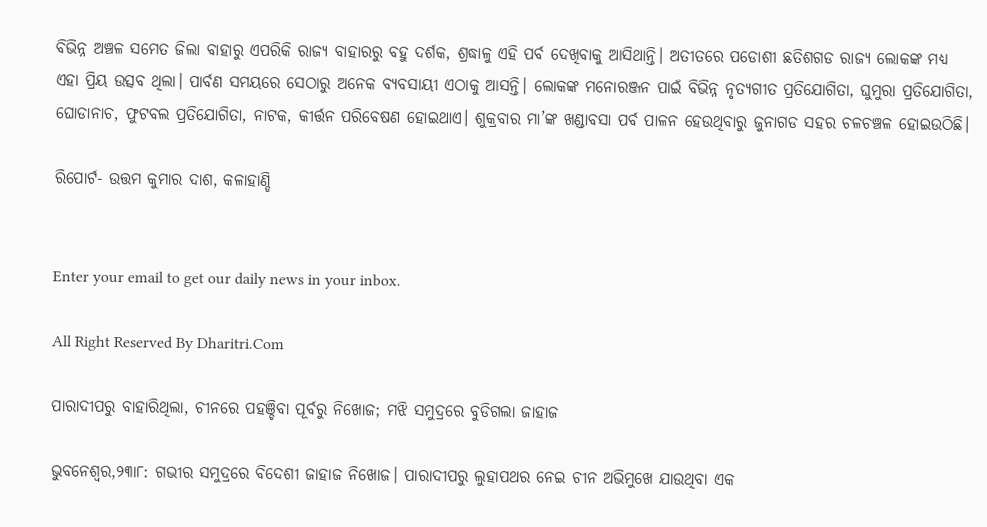ବିଭିନ୍ନ ଅଞ୍ଚଳ ସମେତ ଜିଲା ବାହାରୁ ଏପରିକି ରାଜ୍ୟ ବାହାରରୁ ବହୁ ଦର୍ଶକ, ଶ୍ରଦ୍ଧାଳୁ ଏହି ପର୍ବ ଦେଖିବାକୁ ଆସିଥାନ୍ତି। ଅତୀତରେ ପଡୋଶୀ ଛତିଶଗଡ ରାଜ୍ୟ ଲୋକଙ୍କ ମଧ୍ୟ ଏହା ପ୍ରିୟ ଉତ୍ସବ ଥିଲା। ପାର୍ବଣ ସମୟରେ ସେଠାରୁ ଅନେକ ବ୍ୟବସାୟୀ ଏଠାକୁ ଆସନ୍ତି। ଲୋକଙ୍କ ମନୋରଞ୍ଜନ ପାଇଁ ବିଭିନ୍ନ ନୃତ୍ୟଗୀତ ପ୍ରତିଯୋଗିତା, ଘୁମୁରା ପ୍ରତିଯୋଗିତା, ଘୋଡାନାଚ, ଫୁଟବଲ ପ୍ରତିଯୋଗିତା, ନାଟକ, କୀର୍ତ୍ତନ ପରିବେଷଣ ହୋଇଥାଏ। ଶୁକ୍ରବାର ମା’ଙ୍କ ଖଣ୍ଡାବସା ପର୍ବ ପାଳନ ହେଉଥିବାରୁ ଜୁନାଗଡ ସହର ଚଳଚଞ୍ଚଳ ହୋଇଉଠିଛି।

ରିପୋର୍ଟ- ଉତ୍ତମ କୁମାର ଦାଶ, କଳାହାଣ୍ଡି


Enter your email to get our daily news in your inbox.

All Right Reserved By Dharitri.Com

ପାରାଦୀପରୁ ବାହାରିଥିଲା, ଚୀନରେ ପହଞ୍ଚିବା ପୂର୍ବରୁ ନିଖୋଜ; ମଝି ସମୁଦ୍ରରେ ବୁଡିଗଲା ଜାହାଜ

ଭୁବନେଶ୍ୱର,୨୩ା୮: ଗଭୀର ସମୁଦ୍ରରେ ବିଦେଶୀ ଜାହାଜ ନିଖୋଜ। ପାରାଦୀପରୁ ଲୁହାପଥର ନେଇ ଚୀନ ଅଭିମୁଖେ ଯାଉଥିବା ଏକ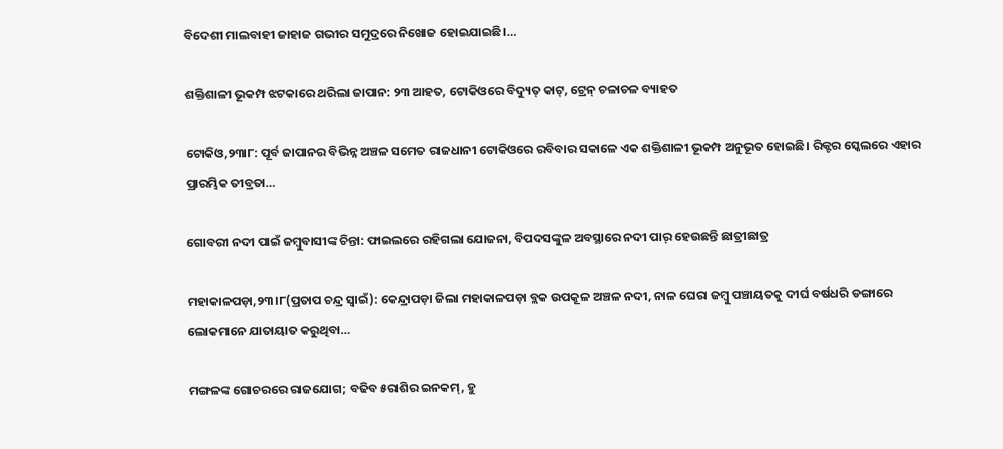ବିଦେଶୀ ମାଲବାହୀ ଜାହାଜ ଗଭୀର ସମୁଦ୍ରରେ ନିଖୋଜ ହୋଇଯାଇଛି।…

ଶକ୍ତିଶାଳୀ ଭୂକମ୍ପ ଝଟକାରେ ଥରିଲା ଜାପାନ: ୨୩ ଆହତ, ଟୋକିଓରେ ବିଦ୍ୟୁତ୍ କାଟ୍, ଟ୍ରେନ୍ ଚଳାଚଳ ବ୍ୟାହତ

ଟୋକିଓ,୨୩ା୮: ପୂର୍ବ ଜାପାନର ବିଭିନ୍ନ ଅଞ୍ଚଳ ସମେତ ରାଜଧାନୀ ଟୋକିଓରେ ରବିବାର ସକାଳେ ଏକ ଶକ୍ତିଶାଳୀ ଭୂକମ୍ପ ଅନୁଭୂତ ହୋଇଛି। ରିକ୍ଟର ସ୍କେଲରେ ଏହାର ପ୍ରାରମ୍ଭିକ ତୀବ୍ରତା…

ଗୋବରୀ ନଦୀ ପାଇଁ ଜମ୍ବୁବାସୀଙ୍କ ଚିନ୍ତା: ଫାଇଲରେ ରହିଗଲା ଯୋଜନା, ବିପଦସଙ୍କୁଳ ଅବସ୍ଥାରେ ନଦୀ ପାର୍‌ ହେଉଛନ୍ତି ଛାତ୍ରୀଛାତ୍ର

ମହାକାଳପଡ଼ା,୨୩।୮(ପ୍ରତାପ ଚନ୍ଦ୍ର ସ୍ବାଇଁ): କେନ୍ଦ୍ରାପଡ଼ା ଜିଲା ମହାକାଳପଡ଼ା ବ୍ଲକ ଉପକୂଳ ଅଞ୍ଚଳ ନଦୀ, ନାଳ ଘେରା ଜମ୍ବୁ ପଞ୍ଚାୟତକୁ ଦୀର୍ଘ ବର୍ଷଧରି ଡଙ୍ଗାରେ ଲୋକମାନେ ଯାତାୟାତ କରୁଥିବା…

ମଙ୍ଗଳଙ୍କ ଗୋଚରରେ ରାଜଯୋଗ; ବଢିବ ୫ରାଶିର ଇନକମ୍‌, ହୁ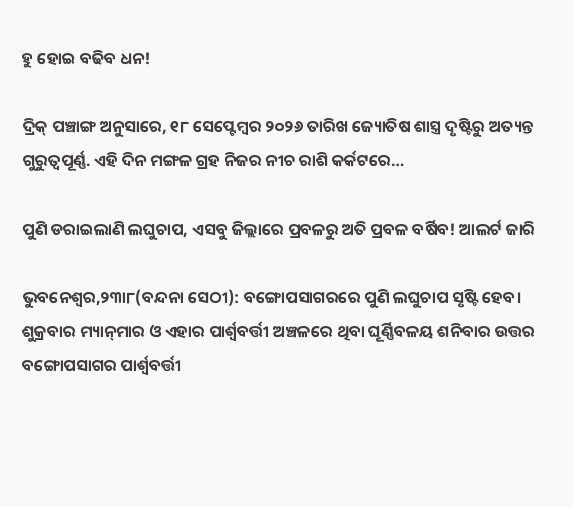ହୁ ହୋଇ ବଢିବ ଧନ!

ଦ୍ରିକ୍ ପଞ୍ଚାଙ୍ଗ ଅନୁସାରେ, ୧୮ ସେପ୍ଟେମ୍ବର ୨୦୨୬ ତାରିଖ ଜ୍ୟୋତିଷ ଶାସ୍ତ୍ର ଦୃଷ୍ଟିରୁ ଅତ୍ୟନ୍ତ ଗୁରୁତ୍ୱପୂର୍ଣ୍ଣ. ଏହି ଦିନ ମଙ୍ଗଳ ଗ୍ରହ ନିଜର ନୀଚ ରାଶି କର୍କଟରେ…

ପୁଣି ଡରାଇଲାଣି ଲଘୁଚାପ, ଏସବୁ ଜିଲ୍ଲାରେ ପ୍ରବଳରୁ ଅତି ପ୍ରବଳ ବର୍ଷିବ! ଆଲର୍ଟ ଜାରି

ଭୁବନେଶ୍ୱର,୨୩ା୮(ବନ୍ଦନା ସେଠୀ): ବଙ୍ଗୋପସାଗରରେ ପୁଣି ଲଘୁଚାପ ସୃଷ୍ଟି ହେବ। ଶୁକ୍ରବାର ମ୍ୟାନ୍‌ମାର ଓ ଏହାର ପାର୍ଶ୍ୱବର୍ତ୍ତୀ ଅଞ୍ଚଳରେ ଥିବା ଘୂର୍ଣ୍ଣିବଳୟ ଶନିବାର ଉତ୍ତର ବଙ୍ଗୋପସାଗର ପାର୍ଶ୍ୱବର୍ତ୍ତୀ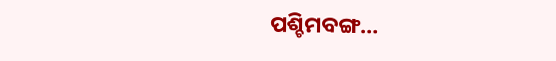ପଶ୍ଚିମବଙ୍ଗ…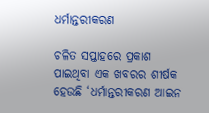ଧର୍ମାନ୍ତରୀକରଣ

ଚଳିତ ସପ୍ତାହରେ ପ୍ରକାଶ ପାଇଥିବା ଏକ ଖବରର ଶୀର୍ଷକ ହେଉଛି ‘ଧର୍ମାନ୍ତରୀକରଣ ଆଇନ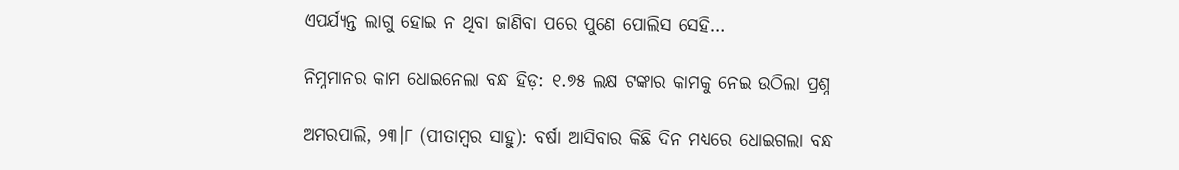ଏପର୍ଯ୍ୟନ୍ତ ଲାଗୁ ହୋଇ ନ ଥିବା ଜାଣିବା ପରେ ପୁଣେ ପୋଲିସ ସେହି…

ନିମ୍ନମାନର କାମ ଧୋଇନେଲା ବନ୍ଧ ହିଡ଼: ୧.୭୫ ଲକ୍ଷ ଟଙ୍କାର କାମକୁ ନେଇ ଉଠିଲା ପ୍ରଶ୍ନ

ଅମରପାଲି, ୨୩।୮ (ପୀତାମ୍ବର ସାହୁ): ବର୍ଷା ଆସିବାର କିଛି ଦିନ ମଧ୍ୟରେ ଧୋଇଗଲା ବନ୍ଧ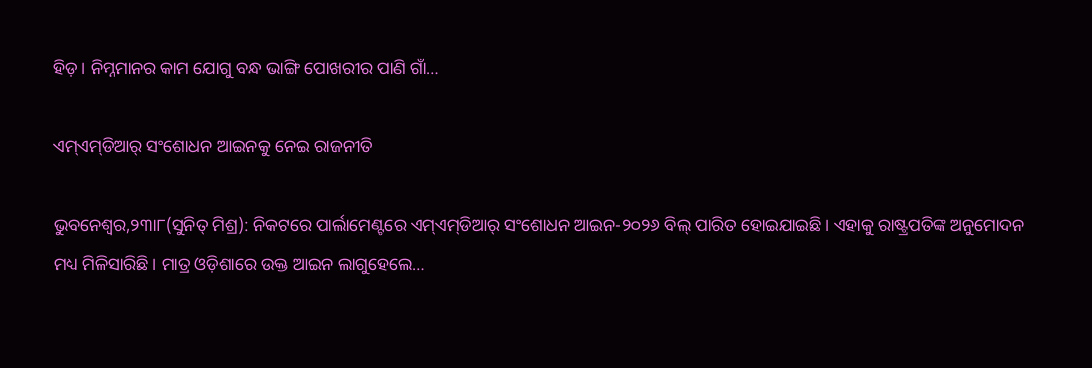ହିଡ଼। ନିମ୍ନମାନର କାମ ଯୋଗୁ ବନ୍ଧ ଭାଙ୍ଗି ପୋଖରୀର ପାଣି ଗାଁ…

ଏମ୍‌ଏମ୍‌ଡିଆର୍‌ ସଂଶୋଧନ ଆଇନକୁ ନେଇ ରାଜନୀତି

ଭୁବନେଶ୍ୱର,୨୩ା୮(ସୁନିତ୍‌ ମିଶ୍ର): ନିକଟରେ ପାର୍ଲାମେଣ୍ଟରେ ଏମ୍‌ଏମ୍‌ଡିଆର୍‌ ସଂଶୋଧନ ଆଇନ-୨୦୨୬ ବିଲ୍‌ ପାରିତ ହୋଇଯାଇଛି। ଏହାକୁ ରାଷ୍ଟ୍ରପତିଙ୍କ ଅନୁମୋଦନ ମଧ୍ୟ ମିଳିସାରିଛି। ମାତ୍ର ଓଡ଼ିଶାରେ ଉକ୍ତ ଆଇନ ଲାଗୁହେଲେ…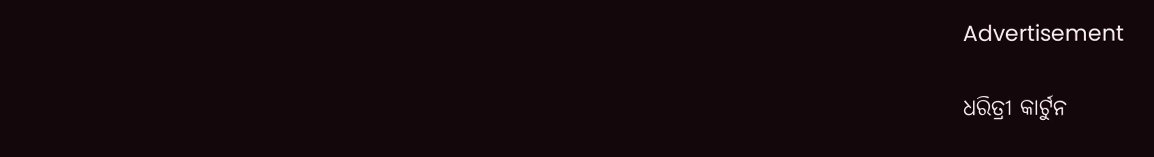Advertisement

ଧରିତ୍ରୀ କାର୍ଟୁନ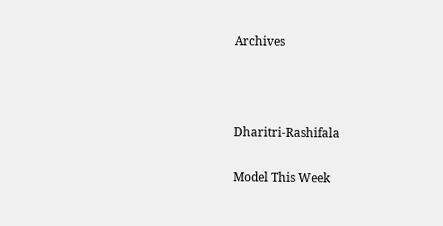Archives



Dharitri-Rashifala

Model This Week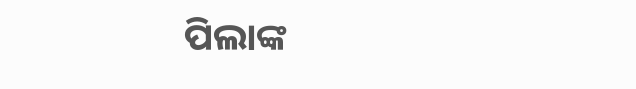ପିଲାଙ୍କ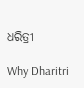ଧରିତ୍ରୀ

Why Dharitri